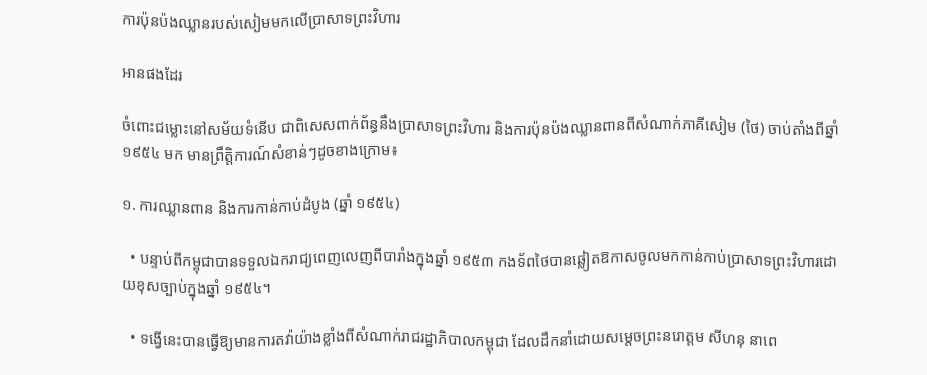ការប៉ុនប៉ងឈ្លានរបស់សៀមមកលើប្រាសាទព្រះវិហារ

អានផងដែរ

ចំពោះជម្លោះនៅសម័យទំនើប ជាពិសេសពាក់ព័ន្ធនឹងប្រាសាទព្រះវិហារ និងការប៉ុនប៉ងឈ្លានពានពីសំណាក់ភាគីសៀម (ថៃ) ចាប់តាំងពីឆ្នាំ ១៩៥៤ មក មានព្រឹត្តិការណ៍សំខាន់ៗដូចខាងក្រោម៖

១. ការឈ្លានពាន និងការកាន់កាប់ដំបូង (ឆ្នាំ ១៩៥៤)

  • បន្ទាប់ពីកម្ពុជាបានទទួលឯករាជ្យពេញលេញពីបារាំងក្នុងឆ្នាំ ១៩៥៣ កងទ័ពថៃបានឆ្លៀតឱកាសចូលមកកាន់កាប់ប្រាសាទព្រះវិហារដោយខុសច្បាប់ក្នុងឆ្នាំ ១៩៥៤។

  • ទង្វើនេះបានធ្វើឱ្យមានការតវ៉ាយ៉ាងខ្លាំងពីសំណាក់រាជរដ្ឋាភិបាលកម្ពុជា ដែលដឹកនាំដោយសម្តេចព្រះនរោត្តម សីហនុ នាពេ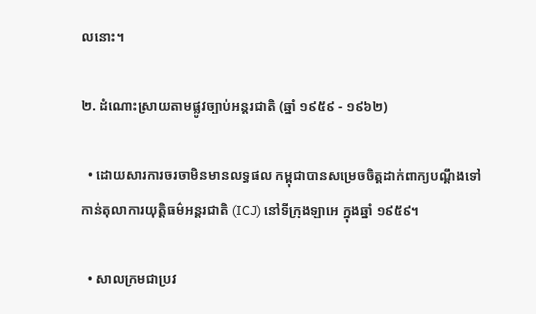លនោះ។

២. ដំណោះស្រាយតាមផ្លូវច្បាប់អន្តរជាតិ (ឆ្នាំ ១៩៥៩ - ១៩៦២)

  • ដោយសារការចរចាមិនមានលទ្ធផល កម្ពុជាបានសម្រេចចិត្តដាក់ពាក្យបណ្តឹងទៅកាន់តុលាការយុត្តិធម៌អន្តរជាតិ (ICJ) នៅទីក្រុងឡាអេ ក្នុងឆ្នាំ ១៩៥៩។

  • សាលក្រមជាប្រវ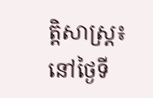ត្តិសាស្ត្រ៖ នៅថ្ងៃទី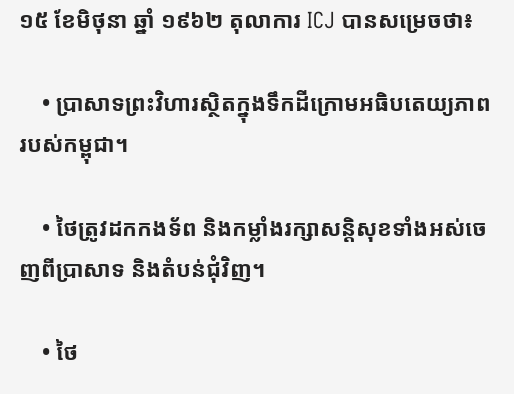១៥ ខែមិថុនា ឆ្នាំ ១៩៦២ តុលាការ ICJ បានសម្រេចថា៖

    • ប្រាសាទព្រះវិហារស្ថិតក្នុងទឹកដីក្រោមអធិបតេយ្យភាពរបស់កម្ពុជា។

    • ថៃត្រូវដកកងទ័ព និងកម្លាំងរក្សាសន្តិសុខទាំងអស់ចេញពីប្រាសាទ និងតំបន់ជុំវិញ។

    • ថៃ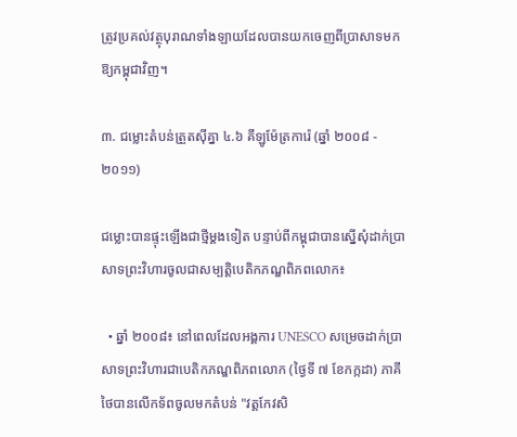ត្រូវប្រគល់វត្ថុបុរាណទាំងឡាយដែលបានយកចេញពីប្រាសាទមកឱ្យកម្ពុជាវិញ។

៣. ជម្លោះតំបន់ត្រួតស៊ីគ្នា ៤.៦ គីឡូម៉ែត្រការ៉េ (ឆ្នាំ ២០០៨ - ២០១១)

ជម្លោះបានផ្ទុះឡើងជាថ្មីម្តងទៀត បន្ទាប់ពីកម្ពុជាបានស្នើសុំដាក់ប្រាសាទព្រះវិហារចូលជាសម្បត្តិបេតិកភណ្ឌពិភពលោក៖

  • ឆ្នាំ ២០០៨៖ នៅពេលដែលអង្គការ UNESCO សម្រេចដាក់ប្រាសាទព្រះវិហារជាបេតិកភណ្ឌពិភពលោក (ថ្ងៃទី ៧ ខែកក្កដា) ភាគីថៃបានលើកទ័ពចូលមកតំបន់ "វត្តកែវសិ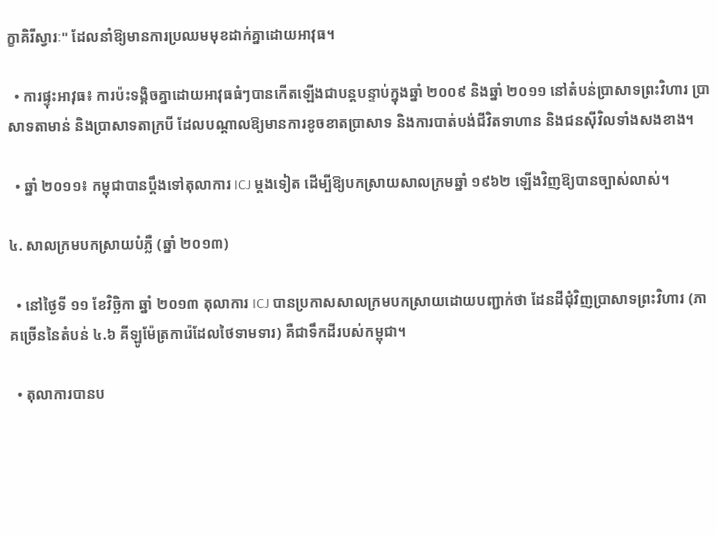ក្ខាគិរីស្វារៈ" ដែលនាំឱ្យមានការប្រឈមមុខដាក់គ្នាដោយអាវុធ។

  • ការផ្ទុះអាវុធ៖ ការប៉ះទង្គិចគ្នាដោយអាវុធធំៗបានកើតឡើងជាបន្តបន្ទាប់ក្នុងឆ្នាំ ២០០៩ និងឆ្នាំ ២០១១ នៅតំបន់ប្រាសាទព្រះវិហារ ប្រាសាទតាមាន់ និងប្រាសាទតាក្របី ដែលបណ្តាលឱ្យមានការខូចខាតប្រាសាទ និងការបាត់បង់ជីវិតទាហាន និងជនស៊ីវិលទាំងសងខាង។

  • ឆ្នាំ ២០១១៖ កម្ពុជាបានប្តឹងទៅតុលាការ ICJ ម្តងទៀត ដើម្បីឱ្យបកស្រាយសាលក្រមឆ្នាំ ១៩៦២ ឡើងវិញឱ្យបានច្បាស់លាស់។

៤. សាលក្រមបកស្រាយបំភ្លឺ (ឆ្នាំ ២០១៣)

  • នៅថ្ងៃទី ១១ ខែវិច្ឆិកា ឆ្នាំ ២០១៣ តុលាការ ICJ បានប្រកាសសាលក្រមបកស្រាយដោយបញ្ជាក់ថា ដែនដីជុំវិញប្រាសាទព្រះវិហារ (ភាគច្រើននៃតំបន់ ៤.៦ គីឡូម៉ែត្រការ៉េដែលថៃទាមទារ) គឺជាទឹកដីរបស់កម្ពុជា។

  • តុលាការបានប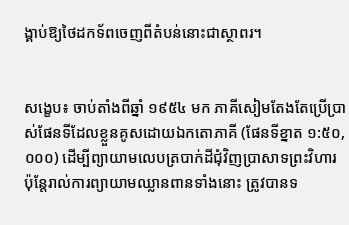ង្គាប់ឱ្យថៃដកទ័ពចេញពីតំបន់នោះជាស្ថាពរ។


សង្ខេប៖ ចាប់តាំងពីឆ្នាំ ១៩៥៤ មក ភាគីសៀមតែងតែប្រើប្រាស់ផែនទីដែលខ្លួនគូសដោយឯកតោភាគី (ផែនទីខ្នាត ១:៥០,០០០) ដើម្បីព្យាយាមលេបត្របាក់ដីជុំវិញប្រាសាទព្រះវិហារ ប៉ុន្តែរាល់ការព្យាយាមឈ្លានពានទាំងនោះ ត្រូវបានទ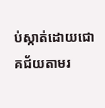ប់ស្កាត់ដោយជោគជ័យតាមរ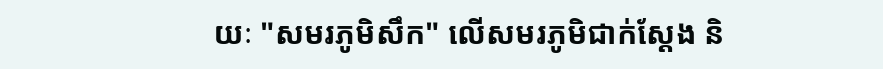យៈ "សមរភូមិសឹក" លើសមរភូមិជាក់ស្តែង និ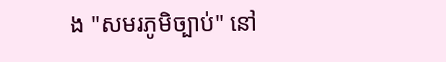ង "សមរភូមិច្បាប់" នៅ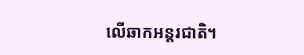លើឆាកអន្តរជាតិ។